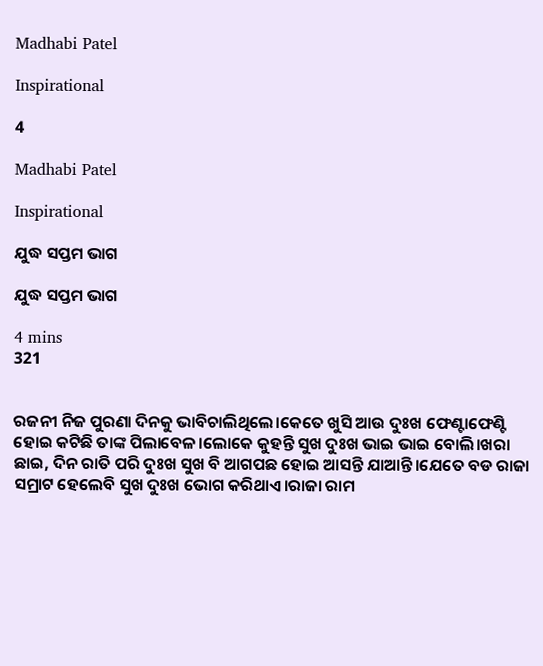Madhabi Patel

Inspirational

4

Madhabi Patel

Inspirational

ଯୁଦ୍ଧ ସପ୍ତମ ଭାଗ

ଯୁଦ୍ଧ ସପ୍ତମ ଭାଗ

4 mins
321


ରଜନୀ ନିଜ ପୁରଣା ଦିନକୁ ଭାବିଚାଲିଥିଲେ।କେତେ ଖୁସି ଆଉ ଦୁଃଖ ଫେଣ୍ଟାଫେଣ୍ଟି ହୋଇ କଟିଛି ତାଙ୍କ ପିଲାବେଳ।ଲୋକେ କୁହନ୍ତି ସୁଖ ଦୁଃଖ ଭାଇ ଭାଇ ବୋଲି।ଖରା ଛାଇ, ଦିନ ରାତି ପରି ଦୁଃଖ ସୁଖ ବି ଆଗପଛ ହୋଇ ଆସନ୍ତି ଯାଆନ୍ତି।ଯେତେ ବଡ ରାଜା ସମ୍ରାଟ ହେଲେବି ସୁଖ ଦୁଃଖ ଭୋଗ କରିଥାଏ।ରାଜା ରାମ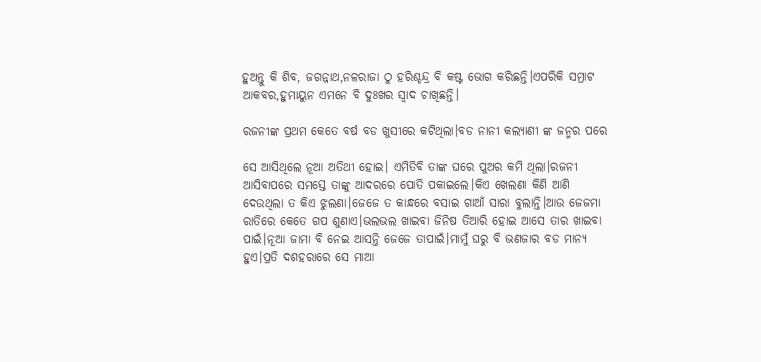ହୁଅନ୍ତୁ କି ଶିବ, ଜଗନ୍ନାଥ,ନଳରାଜା ଠୁ ହରିଶ୍ଚନ୍ଦ୍ର ବି କଷ୍ଟ ଭୋଗ କରିଛନ୍ତି।ଏପରିକି ସମ୍ରାଟ ଆକବର,ହୁମାୟୁନ ଏମନେ ବି ଦୁଃଖର ସ୍ବାଦ ଚାଖିଛନ୍ତି।

ରଜନୀଙ୍କ ପ୍ରଥମ କେତେ ବର୍ଷ ବଡ ଖୁସୀରେ କଟିଥିଲା।ବଡ ନାନୀ କଲ୍ୟାଣୀ ଙ୍କ ଜନ୍ମର ପରେ

ସେ ଆସିଥିଲେ ନୂଆ ଅତିଥୀ ହୋଇ। ଏମିତିବି ତାଙ୍କ ଘରେ ପୁଅର କମି ଥିଲା।ରଜନୀ ଆସିବାପରେ ସମସ୍ତେ ତାଙ୍କୁ ଆଦରରେ ପୋତି ପକାଇଲେ।କିଏ ଖେଲଣା କିଣି ଆଣି ଦେଉଥିଲା ତ କିଏ ଝୁଲଣା।ଜେଜେ ତ କାନ୍ଧରେ ବସାଇ ଗାଆଁ ସାରା ବୁଲାନ୍ତି।ଆଉ ଜେଜମା ରାତିରେ କେତେ ଗପ ଶୁଣାଏ।ଭଲଭଲ ଖାଇବା ଜିନିଷ ତିଆରି ହୋଇ ଆସେ ତାର ଖାଇବା ପାଇଁ।ନୂଆ ଜାମା ବି ନେଇ ଆସନ୍ତି ଜେଜେ ତାପାଇଁ।ମାମୁଁ ଘରୁ ବି ଭଣଜାର ବଡ ମାନ୍ୟ ହୁଏ।ପ୍ରତି ଦଶହରାରେ ସେ ମାଆ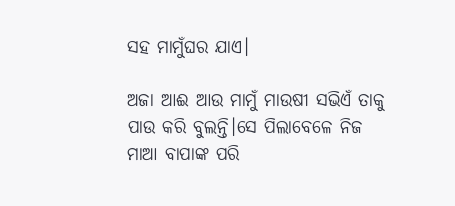ସହ ମାମୁଁଘର ଯାଏ।

ଅଜା ଆଈ ଆଉ ମାମୁଁ ମାଉଷୀ ସଭିଏଁ ତାକୁ ପାଉ କରି ବୁଲନ୍ତି।ସେ ପିଲାବେଳେ ନିଜ ମାଆ ବାପାଙ୍କ ପରି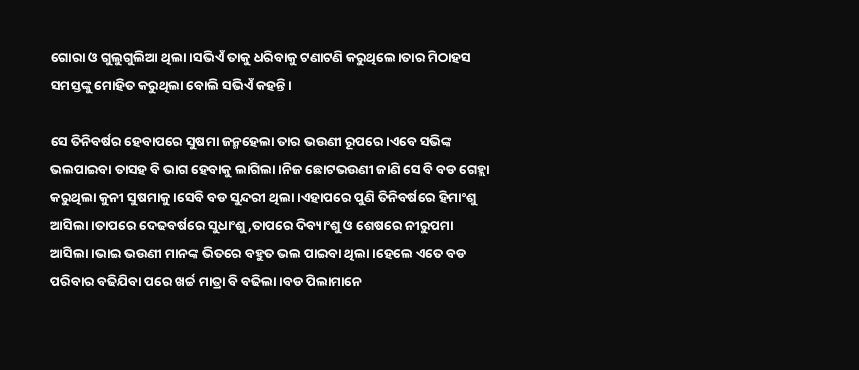ଗୋରା ଓ ଗୁଲୁଗୁଲିଆ ଥିଲା।ସଭିଏଁ ତାକୁ ଧରିବାକୁ ଟଣାଟଣି କରୁଥିଲେ।ତାର ମିଠାହସ ସମସ୍ତଙ୍କୁ ମୋହିତ କରୁଥିଲା ବୋଲି ସଭିଏଁ କହନ୍ତି।

ସେ ତିନିବର୍ଷର ହେବାପରେ ସୁଷମା ଜନ୍ମହେଲା ତାର ଭଉଣୀ ରୂପରେ।ଏବେ ସଭିଙ୍କ ଭଲପାଇବା ତାସହ ବି ଭାଗ ହେବାକୁ ଲାଗିଲା।ନିଜ ଛୋଟଭଉଣୀ ଜାଣି ସେ ବି ବଡ ଗେହ୍ଲା କରୁଥିଲା କୁନୀ ସୁଷମାକୁ।ସେବି ବଡ ସୁନ୍ଦରୀ ଥିଲା।ଏହାପରେ ପୁଣି ତିନିବର୍ଷରେ ହିମାଂଶୁ ଆସିଲା।ତାପରେ ଦେଢବର୍ଷରେ ସୁଧାଂଶୁ,ତାପରେ ଦିବ୍ୟାଂଶୁ ଓ ଶେଷରେ ନୀରୁପମା ଆସିଲା।ଭାଇ ଭଉଣୀ ମାନଙ୍କ ଭିତରେ ବହୁତ ଭଲ ପାଇବା ଥିଲା।ହେଲେ ଏତେ ବଡ ପରିବାର ବଢିଯିବା ପରେ ଖର୍ଚ୍ଚ ମାତ୍ରା ବି ବଢିଲା।ବଡ ପିଲାମାନେ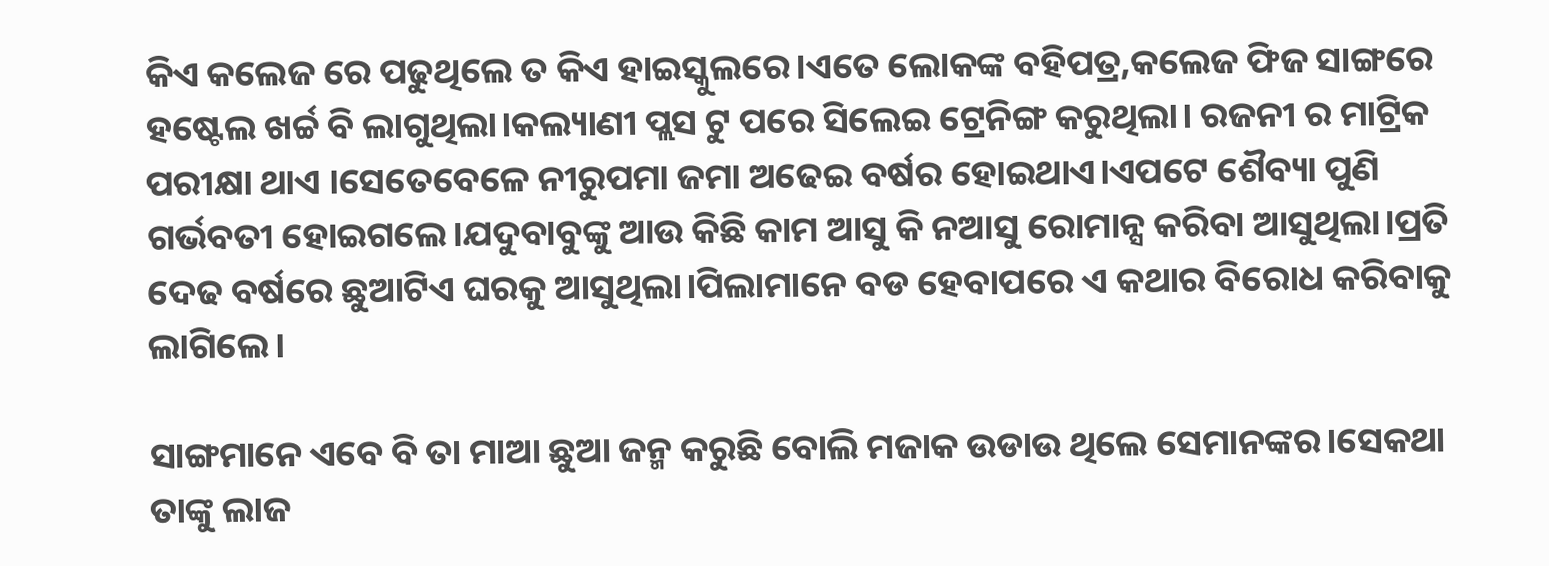କିଏ କଲେଜ ରେ ପଢୁଥିଲେ ତ କିଏ ହାଇସ୍କୁଲରେ।ଏତେ ଲୋକଙ୍କ ବହିପତ୍ର,କଲେଜ ଫିଜ ସାଙ୍ଗରେ ହଷ୍ଟେଲ ଖର୍ଚ୍ଚ ବି ଲାଗୁଥିଲା।କଲ୍ୟାଣୀ ପ୍ଲସ ଟୁ ପରେ ସିଲେଇ ଟ୍ରେନିଙ୍ଗ କରୁଥିଲା। ରଜନୀ ର ମାଟ୍ରିକ ପରୀକ୍ଷା ଥାଏ ।ସେତେବେଳେ ନୀରୁପମା ଜମା ଅଢେଇ ବର୍ଷର ହୋଇଥାଏ।ଏପଟେ ଶୈବ୍ୟା ପୁଣି ଗର୍ଭବତୀ ହୋଇଗଲେ।ଯଦୁବାବୁଙ୍କୁ ଆଉ କିଛି କାମ ଆସୁ କି ନଆସୁ ରୋମାନ୍ସ କରିବା ଆସୁଥିଲା।ପ୍ରତି ଦେଢ ବର୍ଷରେ ଛୁଆଟିଏ ଘରକୁ ଆସୁଥିଲା।ପିଲାମାନେ ବଡ ହେବାପରେ ଏ କଥାର ବିରୋଧ କରିବାକୁ ଲାଗିଲେ।

ସାଙ୍ଗମାନେ ଏବେ ବି ତା ମାଆ ଛୁଆ ଜନ୍ମ କରୁଛି ବୋଲି ମଜାକ ଉଡାଉ ଥିଲେ ସେମାନଙ୍କର।ସେକଥା ତାଙ୍କୁ ଲାଜ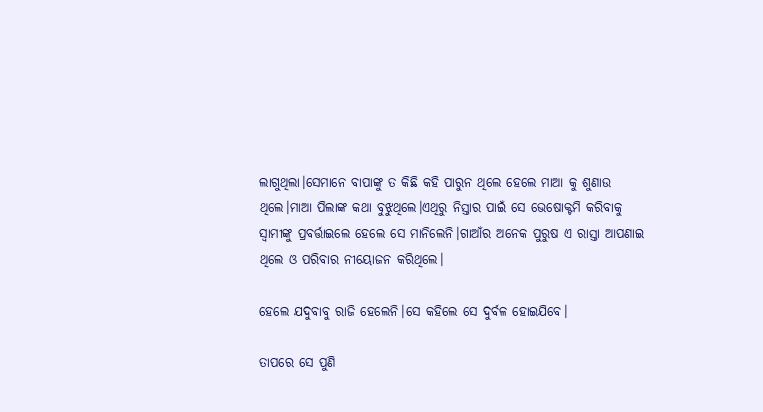ଲାଗୁଥିଲା।ସେମାନେ ବାପାଙ୍କୁ ତ କିଛି କହି ପାରୁନ ଥିଲେ ହେଲେ ମାଆ କୁ ଶୁଣାଉ ଥିଲେ।ମାଆ ପିଲାଙ୍କ କଥା ବୁଝୁଥିଲେ।ଏଥିରୁ ନିସ୍ତାର ପାଇଁ ସେ ଭେଷୋକ୍ଟମି କରିବାକୁ ସ୍ବାମୀଙ୍କୁ ପ୍ରବର୍ତ୍ତାଇଲେ ହେଲେ ସେ ମାନିଲେନି।ଗାଆଁର ଅନେକ ପୁରୁଷ ଏ ରାସ୍ତା ଆପଣାଇ ଥିଲେ ଓ ପରିବାର ନୀୟୋଜନ କରିଥିଲେ।

ହେଲେ ଯଦୁବାବୁ ରାଜି ହେଲେନି।ସେ କହିଲେ ସେ ଦୁର୍ବଳ ହୋଇଯିବେ।

ତାପରେ ସେ ପୁଣି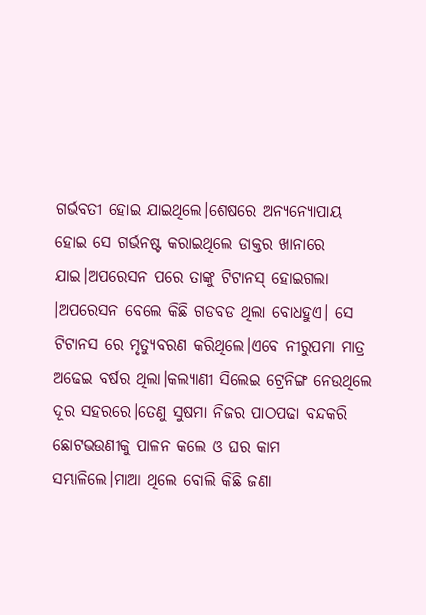ଗର୍ଭବତୀ ହୋଇ ଯାଇଥିଲେ।ଶେଷରେ ଅନ୍ୟନ୍ୟୋପାୟ ହୋଇ ସେ ଗର୍ଭନଷ୍ଟ କରାଇଥିଲେ ଡାକ୍ତର ଖାନାରେ ଯାଇ।ଅପରେସନ ପରେ ତାଙ୍କୁ ଟିଟାନସ୍ ହୋଇଗଲା ।ଅପରେସନ ବେଲେ କିଛି ଗଡବଡ ଥିଲା ବୋଧହୁଏ। ସେ ଟିଟାନସ ରେ ମୃତ୍ୟୁବରଣ କରିଥିଲେ।ଏବେ ନୀରୁପମା ମାତ୍ର ଅଢେଇ ବର୍ଷର ଥିଲା।କଲ୍ୟାଣୀ ସିଲେଇ ଟ୍ରେନିଙ୍ଗ ନେଉଥିଲେ ଦୂର ସହରରେ।ତେଣୁ ସୁଷମା ନିଜର ପାଠପଢା ବନ୍ଦକରି ଛୋଟଭଉଣୀକୁ ପାଳନ କଲେ ଓ ଘର କାମ ସମ୍ଭାଳିଲେ।ମାଆ ଥିଲେ ବୋଲି କିଛି ଜଣା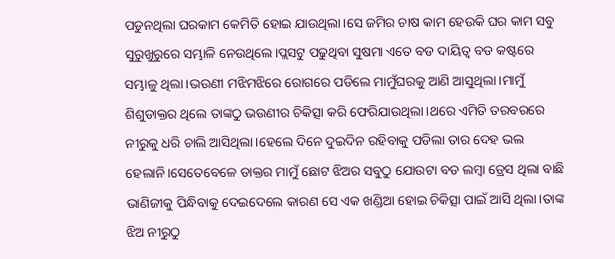ପଡୁନଥିଲା ଘରକାମ କେମିତି ହୋଇ ଯାଉଥିଲା।ସେ ଜମିର ଚାଷ କାମ ହେଉକି ଘର କାମ ସବୁ ସୁରୁଖୁରୁରେ ସମ୍ଭାଳି ନେଉଥିଲେ।ପ୍ଲସଟୁ ପଢୁଥିବା ସୁଷମା ଏତେ ବଡ ଦାୟିତ୍ବ ବଡ କଷ୍ଟରେ ସମ୍ଭାଳୁ ଥିଲା।ଭଉଣୀ ମଝିମଝିରେ ରୋଗରେ ପଡିଲେ ମାମୁଁଘରକୁ ଆଣି ଆସୁଥିଲା।ମାମୁଁ ଶିଶୁଡାକ୍ତର ଥିଲେ ତାଙ୍କଠୁ ଭଉଣୀର ଚିକିତ୍ସା କରି ଫେରିଯାଉଥିଲା।ଥରେ ଏମିତି ତରବରରେ ନୀରୁକୁ ଧରି ଚାଲି ଆସିଥିଲା।ହେଲେ ଦିନେ ଦୁଇଦିନ ରହିବାକୁ ପଡିଲା ତାର ଦେହ ଭଲ ହେଲାନି।ସେତେବେଳେ ଡାକ୍ତର ମାମୁଁ ଛୋଟ ଝିଅର ସବୁଠୁ ଯୋଉଟା ବଡ ଲମ୍ବା ଡ୍ରେସ ଥିଲା ବାଛି ଭାଣିଜୀକୁ ପିନ୍ଧିବାକୁ ଦେଇଦେଲେ କାରଣ ସେ ଏକ ଖଣ୍ଡିଆ ହୋଇ ଚିକିତ୍ସା ପାଇଁ ଆସି ଥିଲା।ତାଙ୍କ ଝିଅ ନୀରୁଠୁ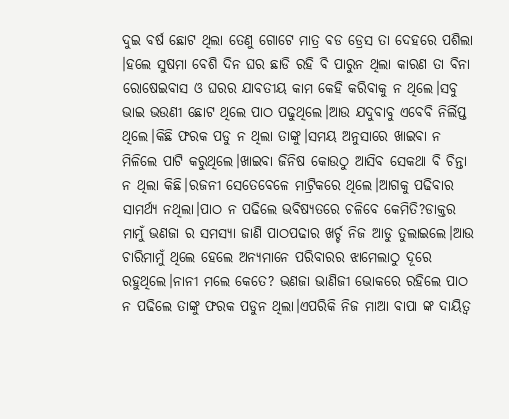ଦୁଇ ବର୍ଷ ଛୋଟ ଥିଲା ତେଣୁ ଗୋଟେ ମାତ୍ର ବଡ ଡ୍ରେସ ତା ଦେହରେ ପଶିଲା ।ହଲେ ସୁଷମା ବେଶି ଦିନ ଘର ଛାଡି ରହି ବି ପାରୁନ ଥିଲା କାରଣ ତା ବିନା ରୋଷେଇବାସ ଓ ଘରର ଯାବତୀୟ କାମ କେହି କରିବାକୁ ନ ଥିଲେ।ସବୁ ଭାଇ ଭଉଣୀ ଛୋଟ ଥିଲେ ପାଠ ପଢୁଥିଲେ।ଆଉ ଯଦୁବାବୁ ଏବେବି ନିର୍ଲିପ୍ତ ଥିଲେ।କିଛି ଫରକ ପଡୁ ନ ଥିଲା ତାଙ୍କୁ।ସମୟ ଅନୁସାରେ ଖାଇବା ନ ମିଳିଲେ ପାଟି କରୁଥିଲେ।ଖାଇବା ଜିନିଷ କୋଉଠୁ ଆସିବ ସେକଥା ବି ଚିନ୍ତା ନ ଥିଲା କିଛି।ରଜନୀ ସେତେବେଳେ ମାଟ୍ରିକରେ ଥିଲେ।ଆଗକୁ ପଢିବାର ସାମର୍ଥ୍ୟ ନଥିଲା।ପାଠ ନ ପଢିଲେ ଭବିଷ୍ୟତରେ ଚଳିବେ କେମିତି?ଡାକ୍ତର ମାମୁଁ ଭଣଜା ର ସମସ୍ୟା ଜାଣି ପାଠପଢାର ଖର୍ଚ୍ଚ ନିଜ ଆଡୁ ତୁଲାଇଲେ।ଆଉ ଚାରିମାମୁଁ ଥିଲେ ହେଲେ ଅନ୍ୟମାନେ ପରିବାରର ଝାମେଲାଠୁ ଦୂରେ ରହୁଥିଲେ।ନାନୀ ମଲେ କେତେ? ଭଣଜା ଭାଣିଜୀ ଭୋକରେ ରହିଲେ ପାଠ ନ ପଢିଲେ ତାଙ୍କୁ ଫରକ ପଡୁନ ଥିଲା।ଏପରିକି ନିଜ ମାଆ ବାପା ଙ୍କ ଦାୟିତ୍ବ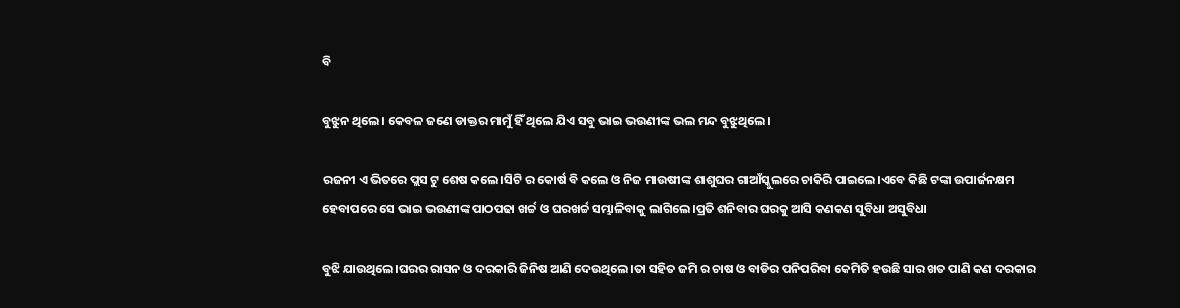ବି

ବୁଝୁନ ଥିଲେ। କେବଳ ଜଣେ ଡାକ୍ତର ମାମୁଁ ହିଁ ଥିଲେ ଯିଏ ସବୁ ଭାଇ ଭଉଣୀଙ୍କ ଭଲ ମନ୍ଦ ବୁଝୁଥିଲେ।

ରଜନୀ ଏ ଭିତରେ ପ୍ଲସ ଟୁ ଶେଷ କଲେ।ସିଟି ର କୋର୍ଷ ବି କଲେ ଓ ନିଜ ମାଉଷୀଙ୍କ ଶାଶୁଘର ଗାଆଁସ୍କୁଲରେ ଚାକିରି ପାଇଲେ।ଏବେ କିଛି ଟଙ୍କା ଉପାର୍ଜନକ୍ଷମ ହେବାପରେ ସେ ଭାଇ ଭଉଣୀଙ୍କ ପାଠପଢା ଖର୍ଚ୍ଚ ଓ ଘରଖର୍ଚ୍ଚ ସମ୍ଭାଳିବାକୁ ଲାଗିଲେ।ପ୍ରତି ଶନିବାର ଘରକୁ ଆସି କଣକଣ ସୁବିଧା ଅସୁବିଧା

ବୁଝି ଯାଉଥିଲେ।ଘରର ରାସନ ଓ ଦରକାରି ଜିନିଷ ଆଣି ଦେଉଥିଲେ।ତା ସହିତ ଜମି ର ଚାଷ ଓ ବାଡିର ପନିପରିବା କେମିତି ହଉଛି ସାର ଖତ ପାଣି କଣ ଦରକାର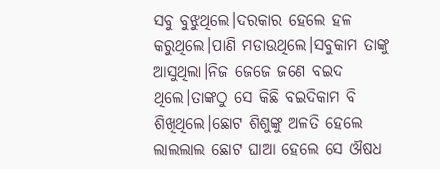ସବୁ ବୁଝୁଥିଲେ।ଦରକାର ହେଲେ ହଳ କରୁଥିଲେ।ପାଣି ମଡାଉଥିଲେ।ସବୁକାମ ତାଙ୍କୁ ଆସୁଥିଲା।ନିଜ ଜେଜେ ଜଣେ ବଇଦ ଥିଲେ।ତାଙ୍କଠୁ ସେ କିଛି ବଇଦିକାମ ବି ଶିଖିଥିଲେ।ଛୋଟ ଶିଶୁଙ୍କୁ ଅଳତି ହେଲେ ଲାଲଲାଲ ଛୋଟ ଘାଆ ହେଲେ ସେ ଔଷଧ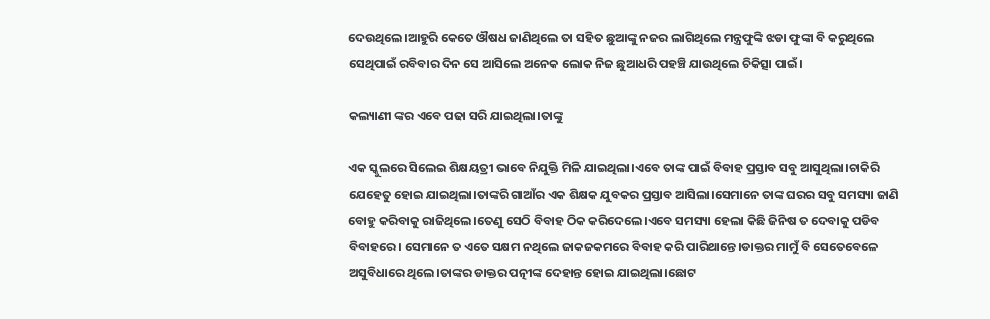ଦେଉଥିଲେ।ଆହୁରି କେତେ ଔଷଧ ଜାଣିଥିଲେ ତା ସହିତ ଛୁଆଙ୍କୁ ନଜର ଲାଗିଥିଲେ ମନ୍ତ୍ରଫୁଙ୍କି ଝଡା ଫୁଙ୍କା ବି କରୁଥିଲେ ସେଥିପାଇଁ ରବିବାର ଦିନ ସେ ଆସିଲେ ଅନେକ ଲୋକ ନିଜ ଛୁଆଧରି ପହଞ୍ଚି ଯାଉଥିଲେ ଚିକିତ୍ସା ପାଇଁ।

କଲ୍ୟାଣୀ ଙ୍କର ଏବେ ପଢା ସରି ଯାଇଥିଲା।ତାଙ୍କୁ

ଏକ ସ୍କୁଲରେ ସିଲେଇ ଶିକ୍ଷୟତ୍ରୀ ଭାବେ ନିଯୁକ୍ତି ମିଳି ଯାଇଥିଲା।ଏବେ ତାଙ୍କ ପାଇଁ ବିବାହ ପ୍ରସ୍ତାବ ସବୁ ଆସୁଥିଲା।ଚାକିରି ଯେହେତୁ ହୋଇ ଯାଇଥିଲା।ତାଙ୍କରି ଗାଆଁର ଏକ ଶିକ୍ଷକ ଯୁବକର ପ୍ରସ୍ତାବ ଆସିଲା।ସେମାନେ ତାଙ୍କ ଘରର ସବୁ ସମସ୍ୟା ଜାଣି ବୋହୁ କରିବାକୁ ରାଜିଥିଲେ।ତେଣୁ ସେଠି ବିବାହ ଠିକ କରିଦେଲେ।ଏବେ ସମସ୍ୟା ହେଲା କିଛି ଜିନିଷ ତ ଦେବାକୁ ପଡିବ ବିବାହରେ। ସେମାନେ ତ ଏତେ ସକ୍ଷମ ନଥିଲେ ଜାକଜକମରେ ବିବାହ କରି ପାରିଥାନ୍ତେ।ଡାକ୍ତର ମାମୁଁ ବି ସେତେବେଳେ ଅସୁବିଧାରେ ଥିଲେ।ତାଙ୍କର ଡାକ୍ତର ପତ୍ନୀଙ୍କ ଦେହାନ୍ତ ହୋଇ ଯାଇଥିଲା।ଛୋଟ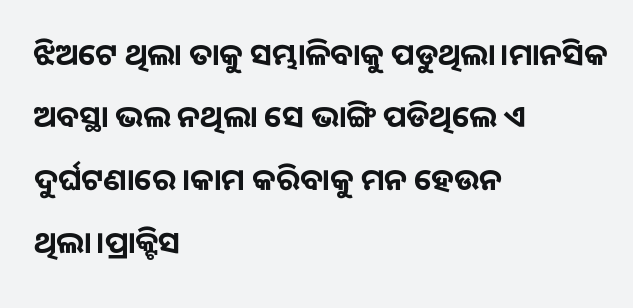ଝିଅଟେ ଥିଲା ତାକୁ ସମ୍ଭାଳିବାକୁ ପଡୁଥିଲା।ମାନସିକ ଅବସ୍ଥା ଭଲ ନଥିଲା ସେ ଭାଙ୍ଗି ପଡିଥିଲେ ଏ ଦୁର୍ଘଟଣାରେ।କାମ କରିବାକୁ ମନ ହେଉନ ଥିଲା।ପ୍ରାକ୍ଟିସ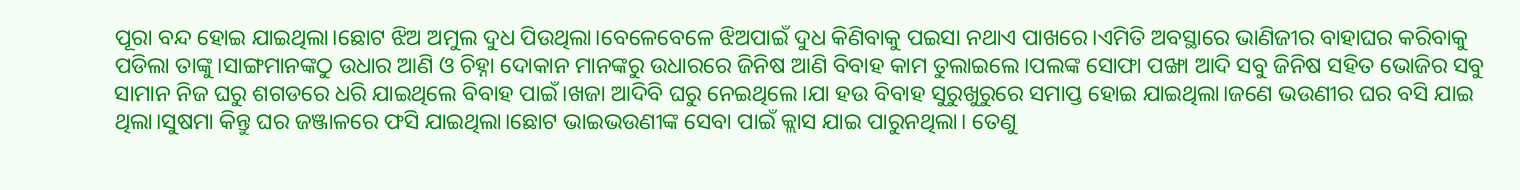ପୂରା ବନ୍ଦ ହୋଇ ଯାଇଥିଲା।ଛୋଟ ଝିଅ ଅମୁଲ ଦୁଧ ପିଉଥିଲା।ବେଳେବେଳେ ଝିଅପାଇଁ ଦୁଧ କିଣିବାକୁ ପଇସା ନଥାଏ ପାଖରେ।ଏମିତି ଅବସ୍ଥାରେ ଭାଣିଜୀର ବାହାଘର କରିବାକୁ ପଡିଲା ତାଙ୍କୁ।ସାଙ୍ଗମାନଙ୍କଠୁ ଉଧାର ଆଣି ଓ ଚିହ୍ନା ଦୋକାନ ମାନଙ୍କରୁ ଉଧାରରେ ଜିନିଷ ଆଣି ବିବାହ କାମ ତୁଲାଇଲେ।ପଲଙ୍କ ସୋଫା ପଙ୍ଖା ଆଦି ସବୁ ଜିନିଷ ସହିତ ଭୋଜିର ସବୁ ସାମାନ ନିଜ ଘରୁ ଶଗଡରେ ଧରି ଯାଇଥିଲେ ବିବାହ ପାଇଁ।ଖଜା ଆଦିବି ଘରୁ ନେଇଥିଲେ।ଯା ହଉ ବିବାହ ସୁରୁଖୁରୁରେ ସମାପ୍ତ ହୋଇ ଯାଇଥିଲା।ଜଣେ ଭଉଣୀର ଘର ବସି ଯାଇ ଥିଲା।ସୁଷମା କିନ୍ତୁ ଘର ଜଞ୍ଜାଳରେ ଫସି ଯାଇଥିଲା।ଛୋଟ ଭାଇଭଉଣୀଙ୍କ ସେବା ପାଇଁ କ୍ଲାସ ଯାଇ ପାରୁନଥିଲା। ତେଣୁ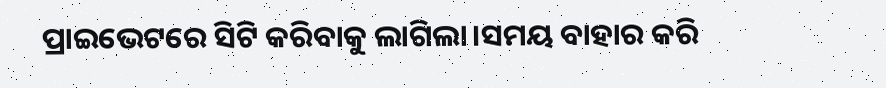ପ୍ରାଇଭେଟରେ ସିଟି କରିବାକୁ ଲାଗିଲା।ସମୟ ବାହାର କରି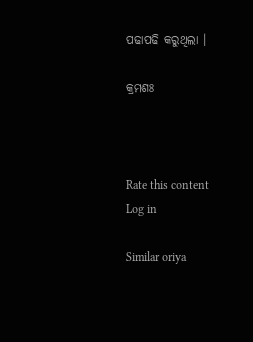ପଢାପଢି କରୁଥିଲା ।

କ୍ରମଶଃ



Rate this content
Log in

Similar oriya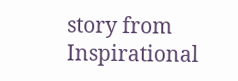story from Inspirational